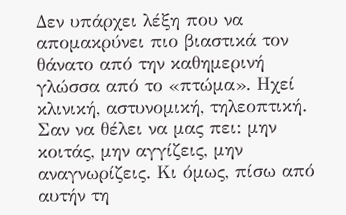Δεν υπάρχει λέξη που να απομακρύνει πιο βιαστικά τον θάνατο από την καθημερινή γλώσσα από το «πτώμα». Ηχεί κλινική, αστυνομική, τηλεοπτική. Σαν να θέλει να μας πει: μην κοιτάς, μην αγγίζεις, μην αναγνωρίζεις. Κι όμως, πίσω από αυτήν τη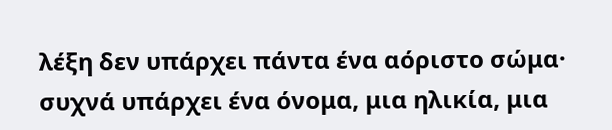λέξη δεν υπάρχει πάντα ένα αόριστο σώμα· συχνά υπάρχει ένα όνομα, μια ηλικία, μια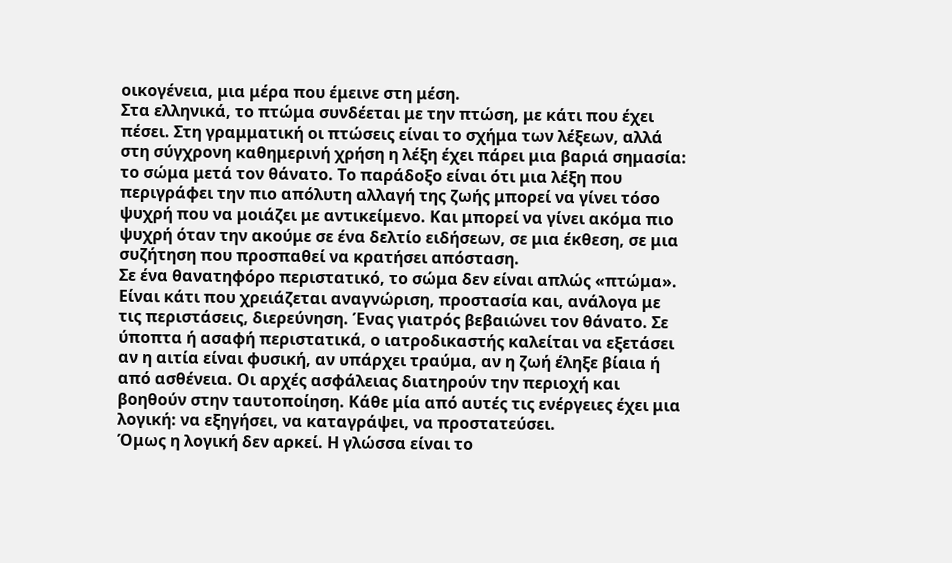οικογένεια, μια μέρα που έμεινε στη μέση.
Στα ελληνικά, το πτώμα συνδέεται με την πτώση, με κάτι που έχει πέσει. Στη γραμματική οι πτώσεις είναι το σχήμα των λέξεων, αλλά στη σύγχρονη καθημερινή χρήση η λέξη έχει πάρει μια βαριά σημασία: το σώμα μετά τον θάνατο. Το παράδοξο είναι ότι μια λέξη που περιγράφει την πιο απόλυτη αλλαγή της ζωής μπορεί να γίνει τόσο ψυχρή που να μοιάζει με αντικείμενο. Και μπορεί να γίνει ακόμα πιο ψυχρή όταν την ακούμε σε ένα δελτίο ειδήσεων, σε μια έκθεση, σε μια συζήτηση που προσπαθεί να κρατήσει απόσταση.
Σε ένα θανατηφόρο περιστατικό, το σώμα δεν είναι απλώς «πτώμα». Είναι κάτι που χρειάζεται αναγνώριση, προστασία και, ανάλογα με τις περιστάσεις, διερεύνηση. Ένας γιατρός βεβαιώνει τον θάνατο. Σε ύποπτα ή ασαφή περιστατικά, ο ιατροδικαστής καλείται να εξετάσει αν η αιτία είναι φυσική, αν υπάρχει τραύμα, αν η ζωή έληξε βίαια ή από ασθένεια. Οι αρχές ασφάλειας διατηρούν την περιοχή και βοηθούν στην ταυτοποίηση. Κάθε μία από αυτές τις ενέργειες έχει μια λογική: να εξηγήσει, να καταγράψει, να προστατεύσει.
Όμως η λογική δεν αρκεί. Η γλώσσα είναι το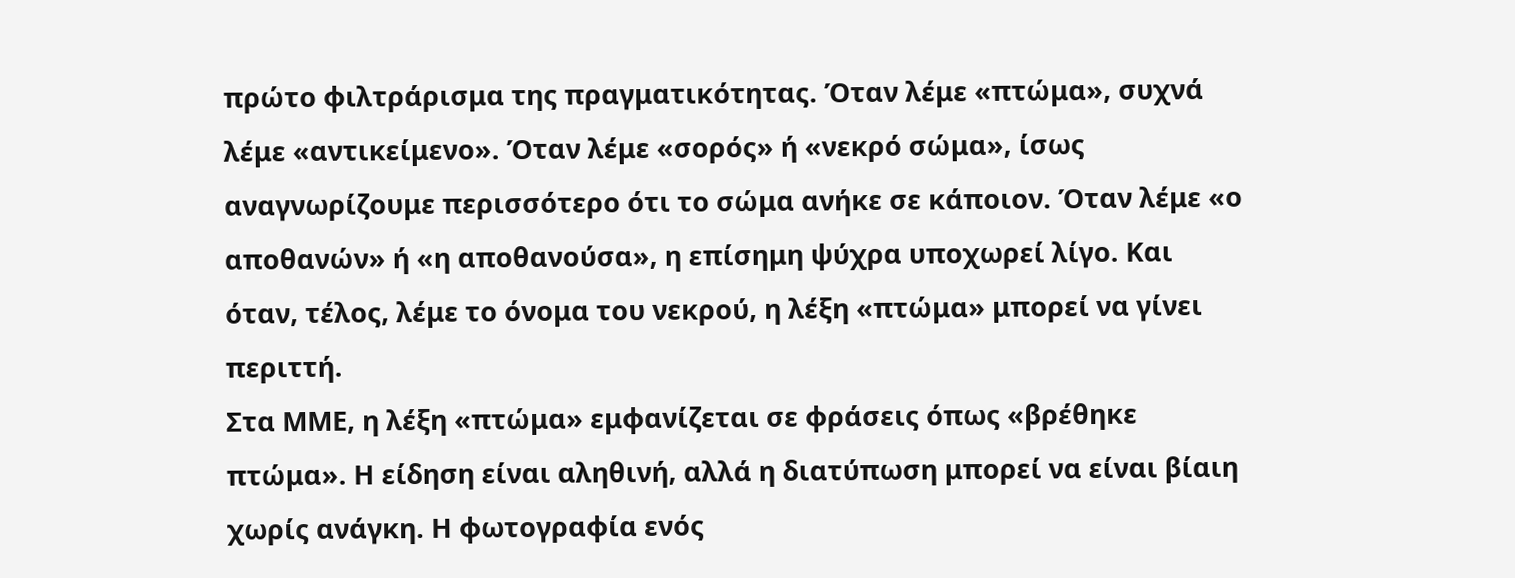πρώτο φιλτράρισμα της πραγματικότητας. Όταν λέμε «πτώμα», συχνά λέμε «αντικείμενο». Όταν λέμε «σορός» ή «νεκρό σώμα», ίσως αναγνωρίζουμε περισσότερο ότι το σώμα ανήκε σε κάποιον. Όταν λέμε «ο αποθανών» ή «η αποθανούσα», η επίσημη ψύχρα υποχωρεί λίγο. Και όταν, τέλος, λέμε το όνομα του νεκρού, η λέξη «πτώμα» μπορεί να γίνει περιττή.
Στα ΜΜΕ, η λέξη «πτώμα» εμφανίζεται σε φράσεις όπως «βρέθηκε πτώμα». Η είδηση είναι αληθινή, αλλά η διατύπωση μπορεί να είναι βίαιη χωρίς ανάγκη. Η φωτογραφία ενός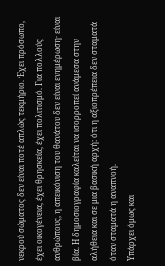νεκρού σώματος δεν είναι ποτέ απλώς τεκμήριο. Έχει πρόσωπο, έχει οικογένεια, έχει θρησκεία, έχει πολιτισμό. Για πολλούς ανθρώπους, η απεικόνιση του θανάτου δεν είναι ενημέρωση· είναι βία. Η δημοσιογραφία καλείται να ισορροπεί ανάμεσα στην αλήθεια και σε μια βασική αρχή: ότι η αξιοπρέπεια δεν σταματά όταν σταματά η αναπνοή.
Υπάρχει όμως και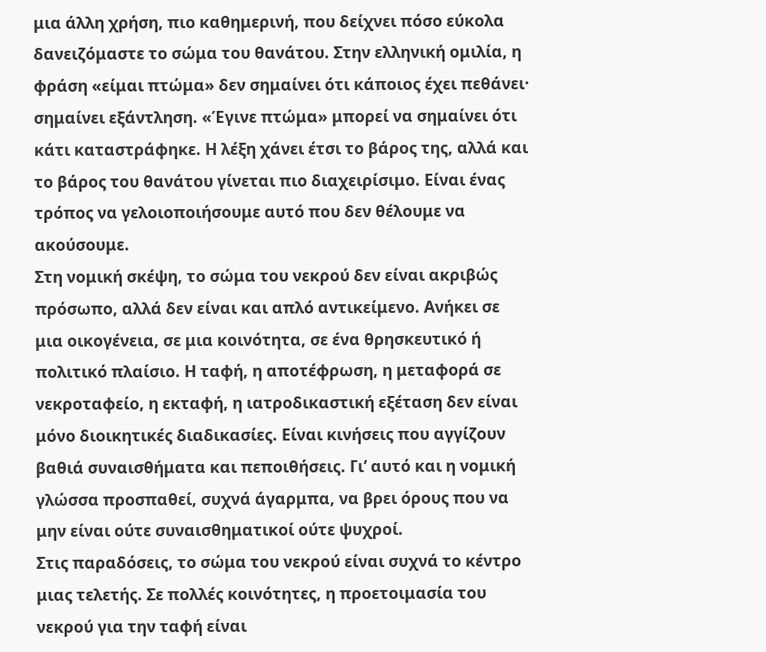μια άλλη χρήση, πιο καθημερινή, που δείχνει πόσο εύκολα δανειζόμαστε το σώμα του θανάτου. Στην ελληνική ομιλία, η φράση «είμαι πτώμα» δεν σημαίνει ότι κάποιος έχει πεθάνει· σημαίνει εξάντληση. «Έγινε πτώμα» μπορεί να σημαίνει ότι κάτι καταστράφηκε. Η λέξη χάνει έτσι το βάρος της, αλλά και το βάρος του θανάτου γίνεται πιο διαχειρίσιμο. Είναι ένας τρόπος να γελοιοποιήσουμε αυτό που δεν θέλουμε να ακούσουμε.
Στη νομική σκέψη, το σώμα του νεκρού δεν είναι ακριβώς πρόσωπο, αλλά δεν είναι και απλό αντικείμενο. Ανήκει σε μια οικογένεια, σε μια κοινότητα, σε ένα θρησκευτικό ή πολιτικό πλαίσιο. Η ταφή, η αποτέφρωση, η μεταφορά σε νεκροταφείο, η εκταφή, η ιατροδικαστική εξέταση δεν είναι μόνο διοικητικές διαδικασίες. Είναι κινήσεις που αγγίζουν βαθιά συναισθήματα και πεποιθήσεις. Γι’ αυτό και η νομική γλώσσα προσπαθεί, συχνά άγαρμπα, να βρει όρους που να μην είναι ούτε συναισθηματικοί ούτε ψυχροί.
Στις παραδόσεις, το σώμα του νεκρού είναι συχνά το κέντρο μιας τελετής. Σε πολλές κοινότητες, η προετοιμασία του νεκρού για την ταφή είναι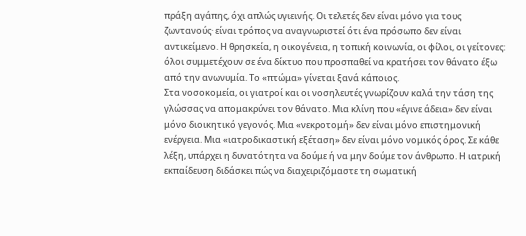πράξη αγάπης, όχι απλώς υγιεινής. Οι τελετές δεν είναι μόνο για τους ζωντανούς· είναι τρόπος να αναγνωριστεί ότι ένα πρόσωπο δεν είναι αντικείμενο. Η θρησκεία, η οικογένεια, η τοπική κοινωνία, οι φίλοι, οι γείτονες: όλοι συμμετέχουν σε ένα δίκτυο που προσπαθεί να κρατήσει τον θάνατο έξω από την ανωνυμία. Το «πτώμα» γίνεται ξανά κάποιος.
Στα νοσοκομεία, οι γιατροί και οι νοσηλευτές γνωρίζουν καλά την τάση της γλώσσας να απομακρύνει τον θάνατο. Μια κλίνη που «έγινε άδεια» δεν είναι μόνο διοικητικό γεγονός. Μια «νεκροτομή» δεν είναι μόνο επιστημονική ενέργεια. Μια «ιατροδικαστική εξέταση» δεν είναι μόνο νομικός όρος. Σε κάθε λέξη, υπάρχει η δυνατότητα να δούμε ή να μην δούμε τον άνθρωπο. Η ιατρική εκπαίδευση διδάσκει πώς να διαχειριζόμαστε τη σωματική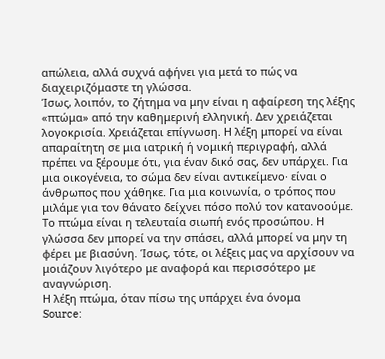απώλεια, αλλά συχνά αφήνει για μετά το πώς να διαχειριζόμαστε τη γλώσσα.
Ίσως, λοιπόν, το ζήτημα να μην είναι η αφαίρεση της λέξης «πτώμα» από την καθημερινή ελληνική. Δεν χρειάζεται λογοκρισία. Χρειάζεται επίγνωση. Η λέξη μπορεί να είναι απαραίτητη σε μια ιατρική ή νομική περιγραφή, αλλά πρέπει να ξέρουμε ότι, για έναν δικό σας, δεν υπάρχει. Για μια οικογένεια, το σώμα δεν είναι αντικείμενο· είναι ο άνθρωπος που χάθηκε. Για μια κοινωνία, ο τρόπος που μιλάμε για τον θάνατο δείχνει πόσο πολύ τον κατανοούμε.
Το πτώμα είναι η τελευταία σιωπή ενός προσώπου. Η γλώσσα δεν μπορεί να την σπάσει, αλλά μπορεί να μην τη φέρει με βιασύνη. Ίσως, τότε, οι λέξεις μας να αρχίσουν να μοιάζουν λιγότερο με αναφορά και περισσότερο με αναγνώριση.
Η λέξη πτώμα, όταν πίσω της υπάρχει ένα όνομα
Source: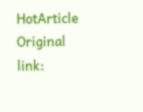HotArticle
Original link: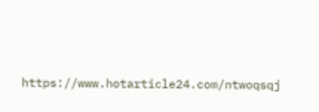https://www.hotarticle24.com/ntwoqsqj